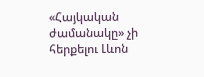«Հայկական ժամանակը» չի հերքելու Լևոն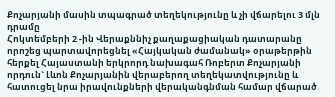Քոչարյանի մասին տպագրած տեղեկությունը և չի վճարելու 3 մլն դրամը
Հոկտեմբերի 2 -ին Վերաքննիչ քաղաքացիական դատարանը որոշեց պարտավորեցնել «Հայկական ժամանակ» օրաթերթին հերքել Հայաստանի երկրորդ նախագահ Ռոբերտ Քոչարյանի որդուն` Լևոն Քոչարյանին վերաբերող տեղեկատվությունը և հատուցել նրա իրավունքների վերականգնման համար վճարած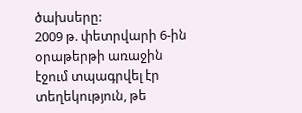ծախսերը:
2009 թ. փետրվարի 6-ին օրաթերթի առաջին էջում տպագրվել էր տեղեկություն, թե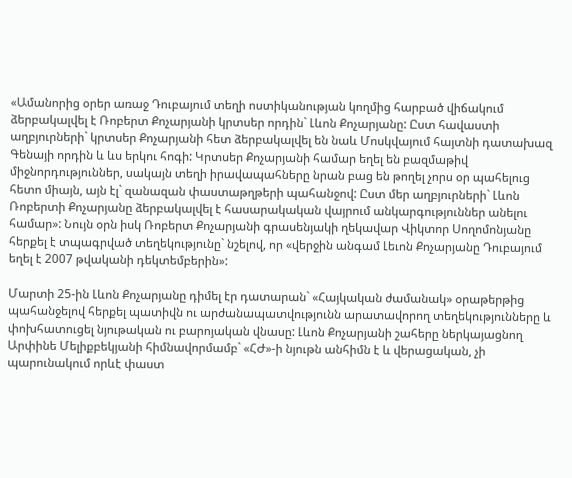«Ամանորից օրեր առաջ Դուբայում տեղի ոստիկանության կողմից հարբած վիճակում ձերբակալվել է Ռոբերտ Քոչարյանի կրտսեր որդին` Լևոն Քոչարյանը: Ըստ հավաստի աղբյուրների` կրտսեր Քոչարյանի հետ ձերբակալվել են նաև Մոսկվայում հայտնի դատախազ Գենայի որդին և ևս երկու հոգի: Կրտսեր Քոչարյանի համար եղել են բազմաթիվ միջնորդություններ, սակայն տեղի իրավապահները նրան բաց են թողել չորս օր պահելուց հետո միայն, այն էլ` զանազան փաստաթղթերի պահանջով: Ըստ մեր աղբյուրների` Լևոն Ռոբերտի Քոչարյանը ձերբակալվել է հասարակական վայրում անկարգություններ անելու համար»: Նույն օրն իսկ Ռոբերտ Քոչարյանի գրասենյակի ղեկավար Վիկտոր Սողոմոնյանը հերքել է տպագրված տեղեկությունը` նշելով, որ «վերջին անգամ Լեւոն Քոչարյանը Դուբայում եղել է 2007 թվականի դեկտեմբերին»:

Մարտի 25-ին Լևոն Քոչարյանը դիմել էր դատարան` «Հայկական ժամանակ» օրաթերթից պահանջելով հերքել պատիվն ու արժանապատվությունն արատավորող տեղեկությունները և փոխհատուցել նյութական ու բարոյական վնասը: Լևոն Քոչարյանի շահերը ներկայացնող Արփինե Մելիքբեկյանի հիմնավորմամբ` «ՀԺ»-ի նյութն անհիմն է և վերացական, չի պարունակում որևէ փաստ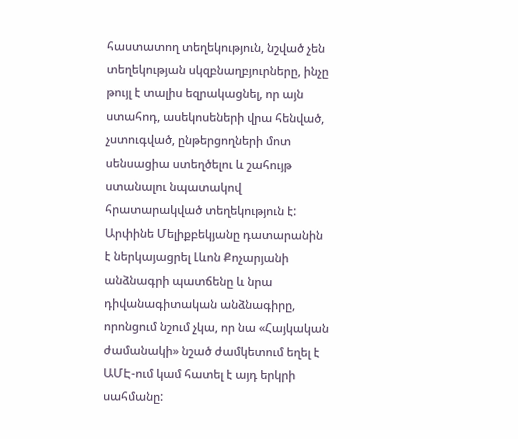հաստատող տեղեկություն, նշված չեն տեղեկության սկզբնաղբյուրները, ինչը թույլ է տալիս եզրակացնել, որ այն ստահոդ, ասեկոսեների վրա հենված, չստուգված, ընթերցողների մոտ սենսացիա ստեղծելու և շահույթ ստանալու նպատակով հրատարակված տեղեկություն է: Արփինե Մելիքբեկյանը դատարանին է ներկայացրել Լևոն Քոչարյանի անձնագրի պատճենը և նրա դիվանագիտական անձնագիրը, որոնցում նշում չկա, որ նա «Հայկական ժամանակի» նշած ժամկետում եղել է ԱՄԷ-ում կամ հատել է այդ երկրի սահմանը: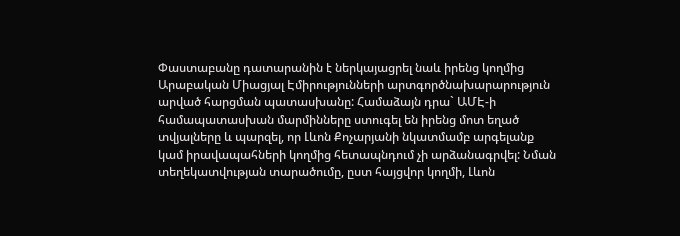Փաստաբանը դատարանին է ներկայացրել նաև իրենց կողմից Արաբական Միացյալ Էմիրությունների արտգործնախարարություն արված հարցման պատասխանը: Համաձայն դրա` ԱՄԷ-ի համապատասխան մարմինները ստուգել են իրենց մոտ եղած տվյալները և պարզել, որ Լևոն Քոչարյանի նկատմամբ արգելանք կամ իրավապահների կողմից հետապնդում չի արձանագրվել: Նման տեղեկատվության տարածումը, ըստ հայցվոր կողմի, Լևոն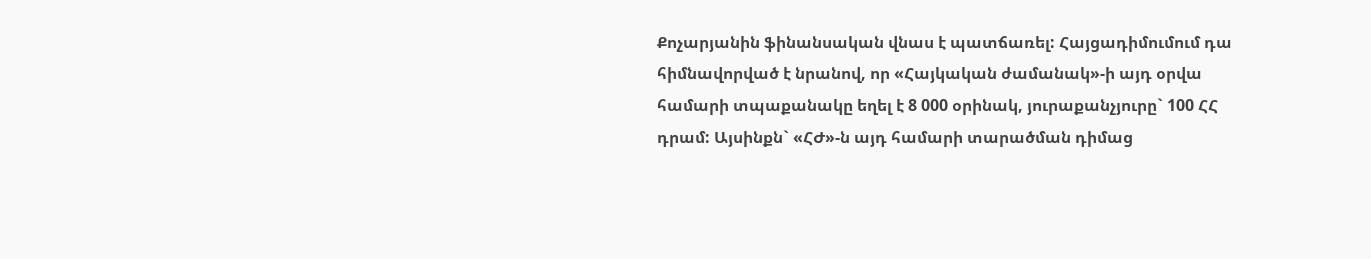Քոչարյանին ֆինանսական վնաս է պատճառել: Հայցադիմումում դա հիմնավորված է նրանով, որ «Հայկական ժամանակ»-ի այդ օրվա համարի տպաքանակը եղել է 8 000 օրինակ, յուրաքանչյուրը` 100 ՀՀ դրամ: Այսինքն` «ՀԺ»-ն այդ համարի տարածման դիմաց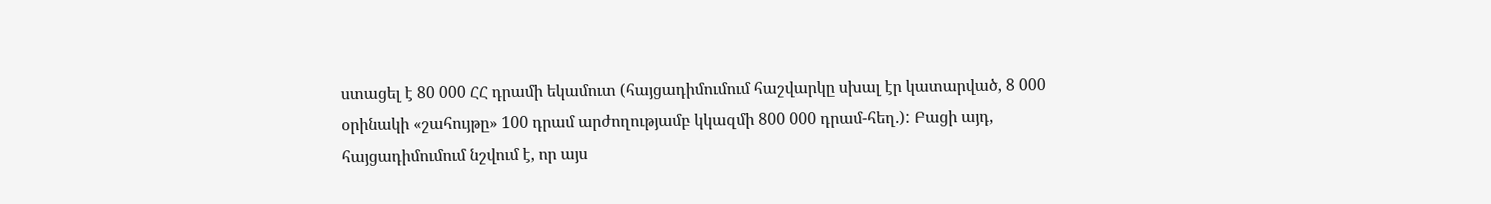ստացել է 80 000 ՀՀ դրամի եկամուտ (հայցադիմումում հաշվարկը սխալ էր կատարված, 8 000 օրինակի «շահույթը» 100 դրամ արժողությամբ կկազմի 800 000 դրամ-հեղ.): Բացի այդ, հայցադիմումում նշվում է, որ այս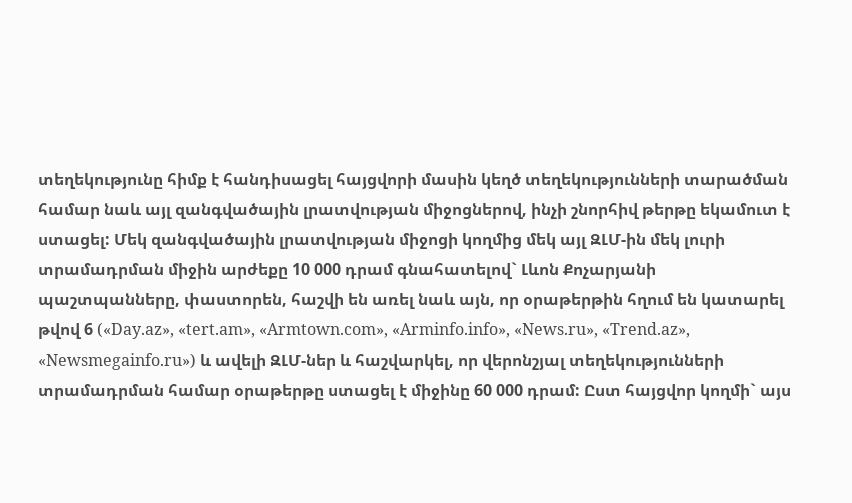տեղեկությունը հիմք է հանդիսացել հայցվորի մասին կեղծ տեղեկությունների տարածման համար նաև այլ զանգվածային լրատվության միջոցներով, ինչի շնորհիվ թերթը եկամուտ է ստացել: Մեկ զանգվածային լրատվության միջոցի կողմից մեկ այլ ԶԼՄ-ին մեկ լուրի տրամադրման միջին արժեքը 10 000 դրամ գնահատելով` Լևոն Քոչարյանի պաշտպանները, փաստորեն, հաշվի են առել նաև այն, որ օրաթերթին հղում են կատարել թվով 6 («Day.az», «tert.am», «Armtown.com», «Arminfo.info», «News.ru», «Trend.az», «Newsmegainfo.ru») և ավելի ԶԼՄ-ներ և հաշվարկել, որ վերոնշյալ տեղեկությունների տրամադրման համար օրաթերթը ստացել է միջինը 60 000 դրամ: Ըստ հայցվոր կողմի` այս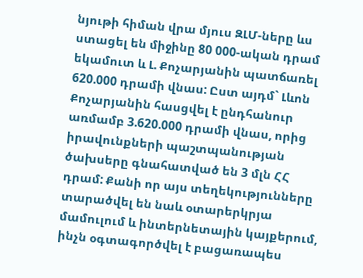նյութի հիման վրա մյուս ԶԼՄ-ները ևս ստացել են միջինը 80 000-ական դրամ եկամուտ և Լ. Քոչարյանին պատճառել 620.000 դրամի վնաս: Ըստ այդմ` Լևոն Քոչարյանին հասցվել է ընդհանուր առմամբ 3.620.000 դրամի վնաս, որից իրավունքների պաշտպանության ծախսերը գնահատված են 3 մլն ՀՀ դրամ: Քանի որ այս տեղեկությունները տարածվել են նաև օտարերկրյա մամուլում և ինտերնետային կայքերում, ինչն օգտագործվել է բացառապես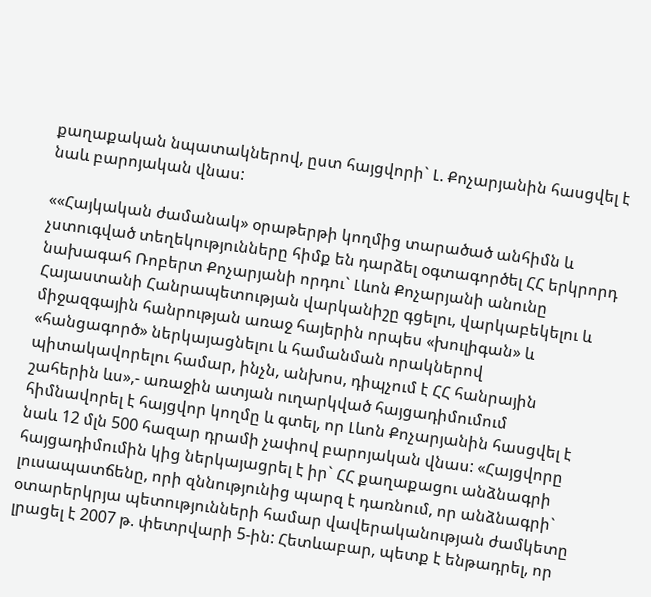քաղաքական նպատակներով, ըստ հայցվորի` Լ. Քոչարյանին հասցվել է նաև բարոյական վնաս:

««Հայկական ժամանակ» օրաթերթի կողմից տարածած անհիմն և չստուգված տեղեկությունները հիմք են դարձել օգտագործել ՀՀ երկրորդ նախագահ Ռոբերտ Քոչարյանի որդու` Լևոն Քոչարյանի անունը Հայաստանի Հանրապետության վարկանիշը գցելու, վարկաբեկելու և միջազգային հանրության առաջ հայերին որպես «խուլիգան» և «հանցագործ» ներկայացնելու և համանման որակներով պիտակավորելու համար, ինչն, անխոս, դիպչում է ՀՀ հանրային շահերին ևս»,- առաջին ատյան ուղարկված հայցադիմումում հիմնավորել է հայցվոր կողմը և գտել, որ Լևոն Քոչարյանին հասցվել է նաև 12 մլն 500 հազար դրամի չափով բարոյական վնաս: «Հայցվորը հայցադիմումին կից ներկայացրել է իր` ՀՀ քաղաքացու անձնագրի լուսապատճենը, որի զննությունից պարզ է դառնում, որ անձնագրի` օտարերկրյա պետությունների համար վավերականության ժամկետը լրացել է 2007 թ. փետրվարի 5-ին: Հետևաբար, պետք է ենթադրել, որ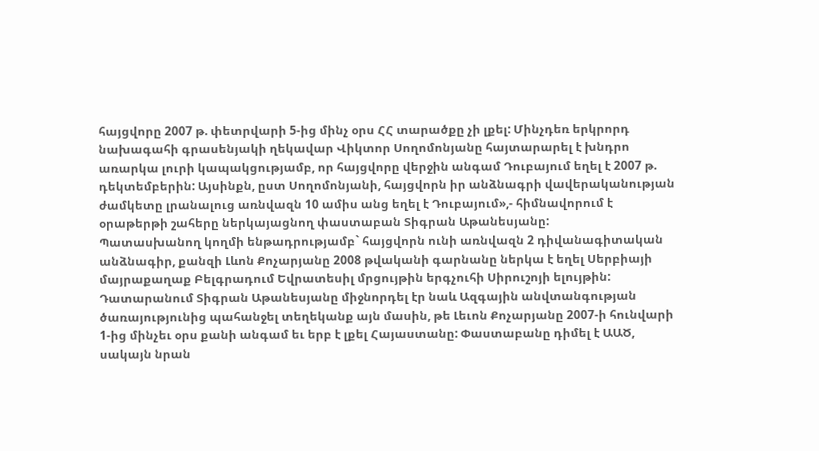հայցվորը 2007 թ. փետրվարի 5-ից մինչ օրս ՀՀ տարածքը չի լքել: Մինչդեռ երկրորդ նախագահի գրասենյակի ղեկավար Վիկտոր Սողոմոնյանը հայտարարել է խնդրո առարկա լուրի կապակցությամբ, որ հայցվորը վերջին անգամ Դուբայում եղել է 2007 թ. դեկտեմբերին: Այսինքն, ըստ Սողոմոնյանի, հայցվորն իր անձնագրի վավերականության ժամկետը լրանալուց առնվազն 10 ամիս անց եղել է Դուբայում»,- հիմնավորում է օրաթերթի շահերը ներկայացնող փաստաբան Տիգրան Աթանեսյանը:
Պատասխանող կողմի ենթադրությամբ` հայցվորն ունի առնվազն 2 դիվանագիտական անձնագիր, քանզի Լևոն Քոչարյանը 2008 թվականի գարնանը ներկա է եղել Սերբիայի մայրաքաղաք Բելգրադում Եվրատեսիլ մրցույթին երգչուհի Սիրուշոյի ելույթին: Դատարանում Տիգրան Աթանեսյանը միջնորդել էր նաև Ազգային անվտանգության ծառայությունից պահանջել տեղեկանք այն մասին, թե Լեւոն Քոչարյանը 2007-ի հունվարի 1-ից մինչեւ օրս քանի անգամ եւ երբ է լքել Հայաստանը: Փաստաբանը դիմել է ԱԱԾ, սակայն նրան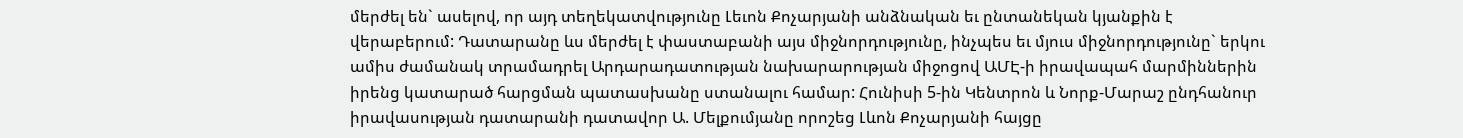մերժել են` ասելով, որ այդ տեղեկատվությունը Լեւոն Քոչարյանի անձնական եւ ընտանեկան կյանքին է վերաբերում: Դատարանը ևս մերժել է փաստաբանի այս միջնորդությունը, ինչպես եւ մյուս միջնորդությունը` երկու ամիս ժամանակ տրամադրել Արդարադատության նախարարության միջոցով ԱՄԷ-ի իրավապահ մարմիններին իրենց կատարած հարցման պատասխանը ստանալու համար: Հունիսի 5-ին Կենտրոն և Նորք-Մարաշ ընդհանուր իրավասության դատարանի դատավոր Ա. Մելքումյանը որոշեց Լևոն Քոչարյանի հայցը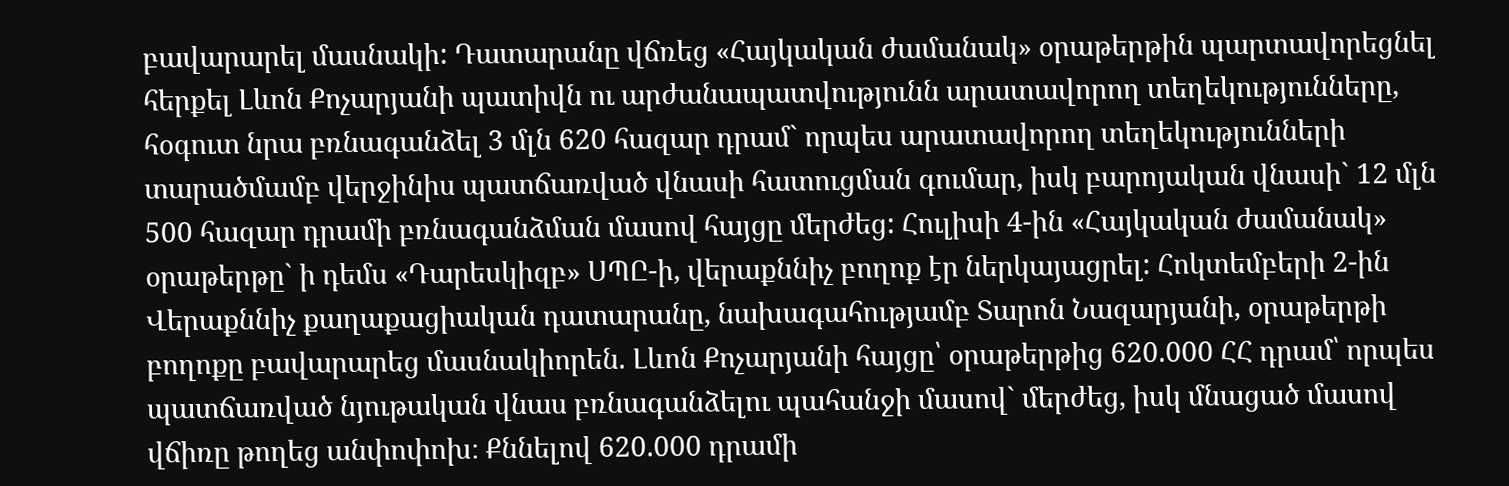բավարարել մասնակի: Դատարանը վճռեց «Հայկական ժամանակ» օրաթերթին պարտավորեցնել հերքել Լևոն Քոչարյանի պատիվն ու արժանապատվությունն արատավորող տեղեկությունները, հօգուտ նրա բռնագանձել 3 մլն 620 հազար դրամ` որպես արատավորող տեղեկությունների տարածմամբ վերջինիս պատճառված վնասի հատուցման գումար, իսկ բարոյական վնասի` 12 մլն 500 հազար դրամի բռնագանձման մասով հայցը մերժեց: Հուլիսի 4-ին «Հայկական ժամանակ» օրաթերթը` ի դեմս «Դարեսկիզբ» ՍՊԸ-ի, վերաքննիչ բողոք էր ներկայացրել: Հոկտեմբերի 2-ին Վերաքննիչ քաղաքացիական դատարանը, նախագահությամբ Տարոն Նազարյանի, օրաթերթի բողոքը բավարարեց մասնակիորեն. Լևոն Քոչարյանի հայցը՝ օրաթերթից 620.000 ՀՀ դրամ՝ որպես պատճառված նյութական վնաս բռնագանձելու պահանջի մասով` մերժեց, իսկ մնացած մասով վճիռը թողեց անփոփոխ։ Քննելով 620.000 դրամի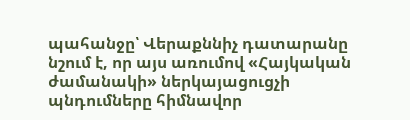պահանջը՝ Վերաքննիչ դատարանը նշում է, որ այս առումով «Հայկական ժամանակի» ներկայացուցչի պնդումները հիմնավոր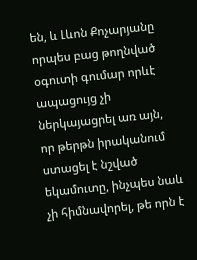են, և Լևոն Քոչարյանը որպես բաց թողնված օգուտի գումար որևէ ապացույց չի ներկայացրել առ այն, որ թերթն իրականում ստացել է նշված եկամուտը, ինչպես նաև չի հիմնավորել, թե որն է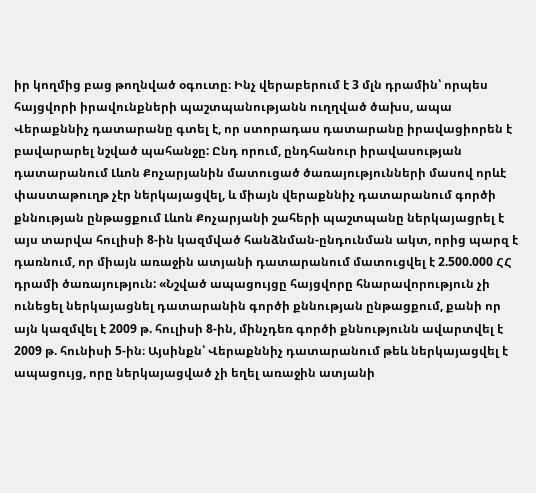իր կողմից բաց թողնված օգուտը։ Ինչ վերաբերում է 3 մլն դրամին՝ որպես հայցվորի իրավունքների պաշտպանությանն ուղղված ծախս, ապա Վերաքննիչ դատարանը գտել է, որ ստորադաս դատարանը իրավացիորեն է բավարարել նշված պահանջը: Ընդ որում, ընդհանուր իրավասության դատարանում Լևոն Քոչարյանին մատուցած ծառայությունների մասով որևէ փաստաթուղթ չէր ներկայացվել, և միայն վերաքննիչ դատարանում գործի քննության ընթացքում Լևոն Քոչարյանի շահերի պաշտպանը ներկայացրել է այս տարվա հուլիսի 8-ին կազմված հանձնման-ընդունման ակտ, որից պարզ է դառնում, որ միայն առաջին ատյանի դատարանում մատուցվել է 2.500.000 ՀՀ դրամի ծառայություն: «Նշված ապացույցը հայցվորը հնարավորություն չի ունեցել ներկայացնել դատարանին գործի քննության ընթացքում, քանի որ այն կազմվել է 2009 թ. հուլիսի 8-ին, մինչդեռ գործի քննությունն ավարտվել է 2009 թ. հունիսի 5-ին։ Այսինքն՝ Վերաքննիչ դատարանում թեև ներկայացվել է ապացույց, որը ներկայացված չի եղել առաջին ատյանի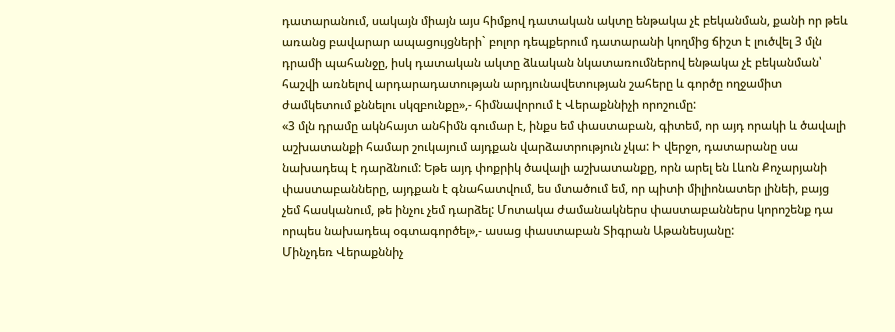դատարանում, սակայն միայն այս հիմքով դատական ակտը ենթակա չէ բեկանման, քանի որ թեև առանց բավարար ապացույցների` բոլոր դեպքերում դատարանի կողմից ճիշտ է լուծվել 3 մլն դրամի պահանջը, իսկ դատական ակտը ձևական նկատառումներով ենթակա չէ բեկանման՝ հաշվի առնելով արդարադատության արդյունավետության շահերը և գործը ողջամիտ ժամկետում քննելու սկզբունքը»,- հիմնավորում է Վերաքննիչի որոշումը:
«3 մլն դրամը ակնհայտ անհիմն գումար է, ինքս եմ փաստաբան, գիտեմ, որ այդ որակի և ծավալի աշխատանքի համար շուկայում այդքան վարձատրություն չկա: Ի վերջո, դատարանը սա նախադեպ է դարձնում: Եթե այդ փոքրիկ ծավալի աշխատանքը, որն արել են Լևոն Քոչարյանի փաստաբանները, այդքան է գնահատվում, ես մտածում եմ, որ պիտի միլիոնատեր լինեի, բայց չեմ հասկանում, թե ինչու չեմ դարձել: Մոտակա ժամանակներս փաստաբաններս կորոշենք դա որպես նախադեպ օգտագործել»,- ասաց փաստաբան Տիգրան Աթանեսյանը:
Մինչդեռ Վերաքննիչ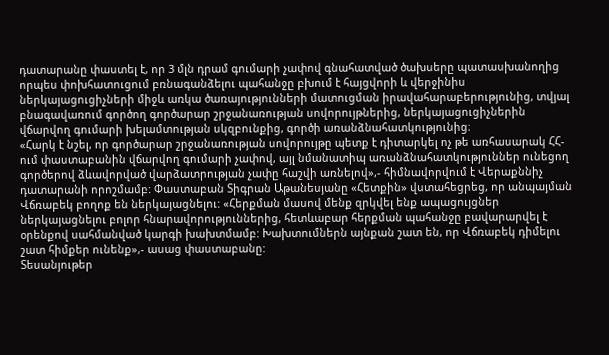դատարանը փաստել է, որ 3 մլն դրամ գումարի չափով գնահատված ծախսերը պատասխանողից որպես փոխհատուցում բռնագանձելու պահանջը բխում է հայցվորի և վերջինիս ներկայացուցիչների միջև առկա ծառայությունների մատուցման իրավահարաբերությունից, տվյալ բնագավառում գործող գործարար շրջանառության սովորույթներից, ներկայացուցիչներին վճարվող գումարի խելամտության սկզբունքից, գործի առանձնահատկությունից։
«Հարկ է նշել, որ գործարար շրջանառության սովորույթը պետք է դիտարկել ոչ թե առհասարակ ՀՀ-ում փաստաբանին վճարվող գումարի չափով, այլ նմանատիպ առանձնահատկություններ ունեցող գործերով ձևավորված վարձատրության չափը հաշվի առնելով»,- հիմնավորվում է Վերաքննիչ դատարանի որոշմամբ: Փաստաբան Տիգրան Աթանեսյանը «Հետքին» վստահեցրեց, որ անպայման Վճռաբեկ բողոք են ներկայացնելու: «Հերքման մասով մենք զրկվել ենք ապացույցներ ներկայացնելու բոլոր հնարավորություններից, հետևաբար հերքման պահանջը բավարարվել է օրենքով սահմանված կարգի խախտմամբ: Խախտումներն այնքան շատ են, որ Վճռաբեկ դիմելու շատ հիմքեր ունենք»,- ասաց փաստաբանը:
Տեսանյութեր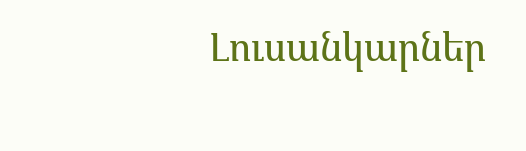Լուսանկարներ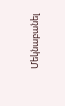Մեկնաբանել